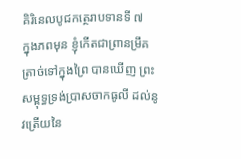គិរិនេលបូជកត្ថេរាបទានទី ៧
ក្នុងភពមុន ខ្ញុំកើតជាព្រានម្រឹគ ត្រាច់ទៅក្នុងព្រៃ បានឃើញ ព្រះសម្ពុទ្ធទ្រង់ប្រាសចាកធូលី ដល់នូវត្រើយនៃ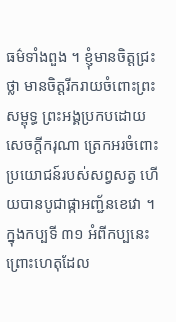ធម៌ទាំងពួង ។ ខ្ញុំមានចិត្តជ្រះថ្លា មានចិត្តរីករាយចំពោះព្រះសម្ពុទ្ធ ព្រះអង្គប្រកបដោយសេចក្តីករុណា ត្រេកអរចំពោះប្រយោជន៍របស់សព្វសត្វ ហើយបានបូជាផ្កាអញ្ជ័នខេវោ ។ ក្នុងកប្បទី ៣១ អំពីកប្បនេះ ព្រោះហេតុដែល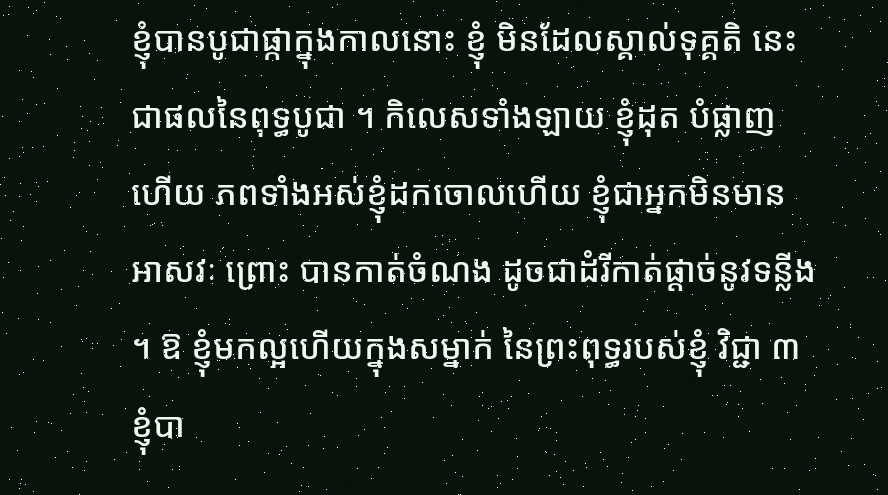ខ្ញុំបានបូជាផ្កាក្នុងកាលនោះ ខ្ញុំ មិនដែលស្គាល់ទុគ្គតិ នេះជាផលនៃពុទ្ធបូជា ។ កិលេសទាំងឡាយ ខ្ញុំដុត បំផ្លាញហើយ ភពទាំងអស់ខ្ញុំដកចោលហើយ ខ្ញុំជាអ្នកមិនមានអាសវៈ ព្រោះ បានកាត់ចំណង ដូចជាដំរីកាត់ផ្តាច់នូវទន្លីង ។ ឱ ខ្ញុំមកល្អហើយក្នុងសម្នាក់ នៃព្រះពុទ្ធរបស់ខ្ញុំ វិជ្ជា ៣ ខ្ញុំបា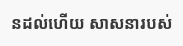នដល់ហើយ សាសនារបស់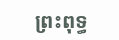ព្រះពុទ្ធ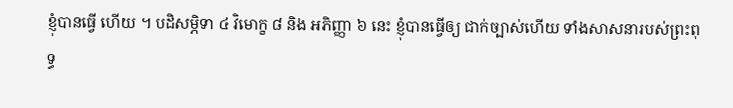ខ្ញុំបានធ្វើ ហើយ ។ បដិសម្ភិទា ៤ វិមោក្ខ ៨ និង អភិញ្ញា ៦ នេះ ខ្ញុំបានធ្វើឲ្យ ជាក់ច្បាស់ហើយ ទាំងសាសនារបស់ព្រះពុទ្ធ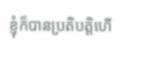ខ្ញុំក៏បានប្រតិបត្តិហើ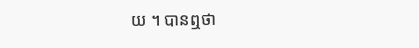យ ។ បានឮថា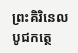ព្រះគិរិនេលបូជកត្ថេ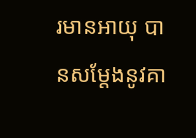រមានអាយុ បានសម្តែងនូវគា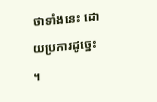ថាទាំងនេះ ដោយប្រការដូច្នេះ ។